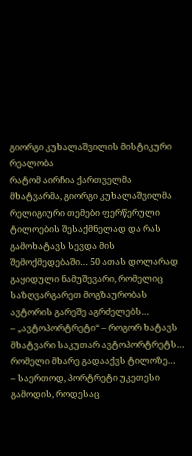გიორგი კუხალაშვილის მისტიკური რეალობა
რატომ აირჩია ქართველმა მხატვარმა, გიორგი კუხალაშვილმა რელიგიური თემები ფერწერული ტილოების შესაქმნელად და რას გამოხატავს სევდა მის შემოქმედებაში… 50 ათას დოლარად გაყიდული ნამუშევარი, რომელიც საზღვარგარეთ მოგზაურობას ავტორის გარეშე აგრძელებს…
– „ავტოპორტრეტი“ – როგორ ხატავს მხატვარი საკუთარ ავტოპორტრეტს… რომელი მხარე გადააქვს ტილოზე…
– საერთოდ, პორტრეტი უკეთესი გამოდის, როდესაც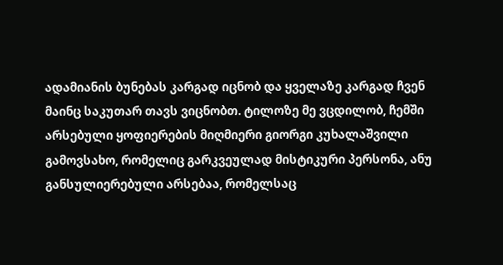ადამიანის ბუნებას კარგად იცნობ და ყველაზე კარგად ჩვენ მაინც საკუთარ თავს ვიცნობთ. ტილოზე მე ვცდილობ, ჩემში არსებული ყოფიერების მიღმიერი გიორგი კუხალაშვილი გამოვსახო, რომელიც გარკვეულად მისტიკური პერსონა, ანუ განსულიერებული არსებაა, რომელსაც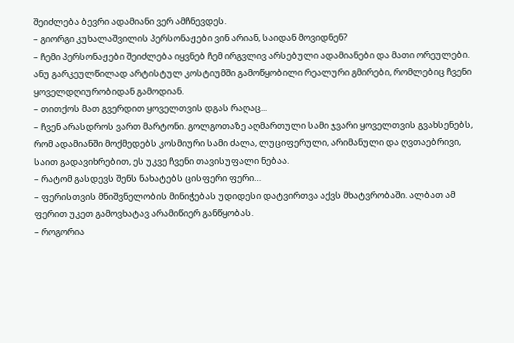შეიძლება ბევრი ადამიანი ვერ ამჩნევდეს.
– გიორგი კუხალაშვილის პერსონაჟები ვინ არიან, საიდან მოვიდნენ?
– ჩემი პერსონაჟები შეიძლება იყვნებ ჩემ ირგვლივ არსებული ადამიანები და მათი ორეულები. ანუ გარკეულწილად არტისტულ კოსტიუმში გამოწყობილი რეალური გმირები, რომლებიც ჩვენი ყოველდღიურობიდან გამოდიან.
– თითქოს მათ გვერდით ყოველთვის დგას რაღაც...
– ჩვენ არასდროს ვართ მარტონი. გოლგოთაზე აღმართული სამი ჯვარი ყოველთვის გვახსენებს, რომ ადამიანში მოქმედებს კოსმიური სამი ძალა, ლუციფერული, არიმანული და ღვთაებრივი, საით გადავიხრებით, ეს უკვე ჩვენი თავისუფალი ნებაა.
– რატომ გასდევს შენს ნახატებს ცისფერი ფერი…
– ფერისთვის მნიშვნელობის მინიჭებას უდიდესი დატვირთვა აქვს მხატვრობაში. ალბათ ამ ფერით უკეთ გამოვხატავ არამიწიერ განწყობას.
– როგორია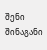შენი შინაგანი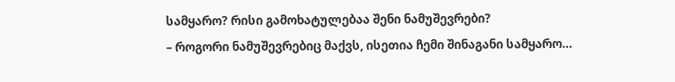სამყარო? რისი გამოხატულებაა შენი ნამუშევრები?
– როგორი ნამუშევრებიც მაქვს, ისეთია ჩემი შინაგანი სამყარო…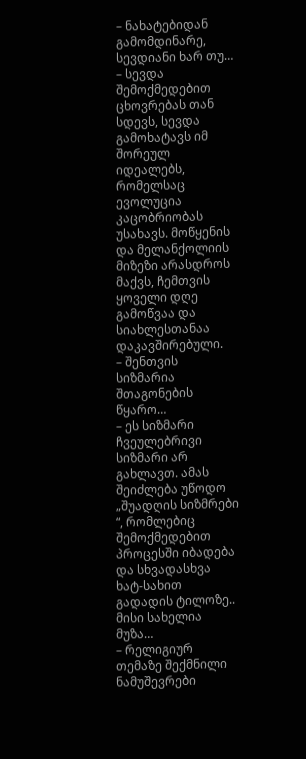– ნახატებიდან გამომდინარე, სევდიანი ხარ თუ…
– სევდა შემოქმედებით ცხოვრებას თან სდევს, სევდა გამოხატავს იმ შორეულ იდეალებს, რომელსაც ევოლუცია კაცობრიობას უსახავს. მოწყენის და მელანქოლიის მიზეზი არასდროს მაქვს, ჩემთვის ყოველი დღე გამოწვაა და სიახლესთანაა დაკავშირებული.
– შენთვის სიზმარია შთაგონების წყარო…
– ეს სიზმარი ჩვეულებრივი სიზმარი არ გახლავთ. ამას შეიძლება უწოდო „შუადღის სიზმრები “, რომლებიც შემოქმედებით პროცესში იბადება და სხვადასხვა ხატ-სახით გადადის ტილოზე.. მისი სახელია მუზა…
– რელიგიურ თემაზე შექმნილი ნამუშევრები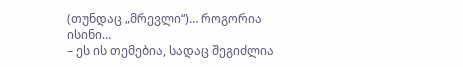(თუნდაც „მრევლი“)… როგორია ისინი…
– ეს ის თემებია, სადაც შეგიძლია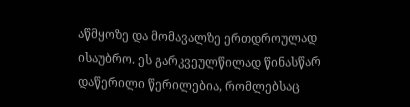აწმყოზე და მომავალზე ერთდროულად ისაუბრო. ეს გარკვეულწილად წინასწარ დაწერილი წერილებია, რომლებსაც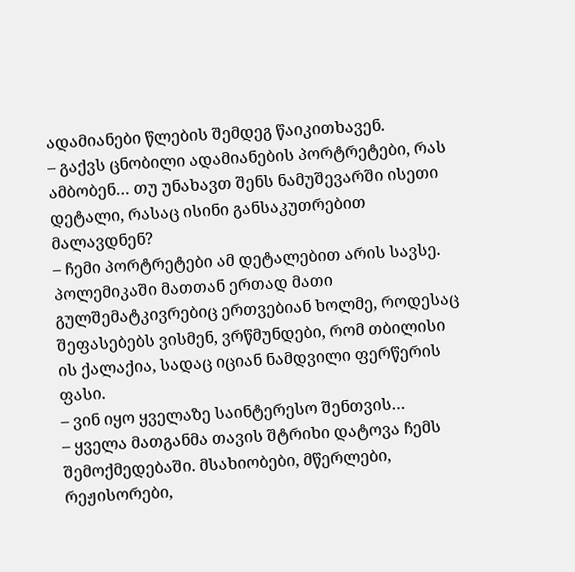ადამიანები წლების შემდეგ წაიკითხავენ.
– გაქვს ცნობილი ადამიანების პორტრეტები, რას ამბობენ… თუ უნახავთ შენს ნამუშევარში ისეთი დეტალი, რასაც ისინი განსაკუთრებით მალავდნენ?
– ჩემი პორტრეტები ამ დეტალებით არის სავსე. პოლემიკაში მათთან ერთად მათი გულშემატკივრებიც ერთვებიან ხოლმე, როდესაც შეფასებებს ვისმენ, ვრწმუნდები, რომ თბილისი ის ქალაქია, სადაც იციან ნამდვილი ფერწერის ფასი.
– ვინ იყო ყველაზე საინტერესო შენთვის…
– ყველა მათგანმა თავის შტრიხი დატოვა ჩემს შემოქმედებაში. მსახიობები, მწერლები, რეჟისორები,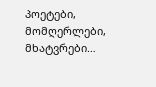პოეტები, მომღერლები, მხატვრები…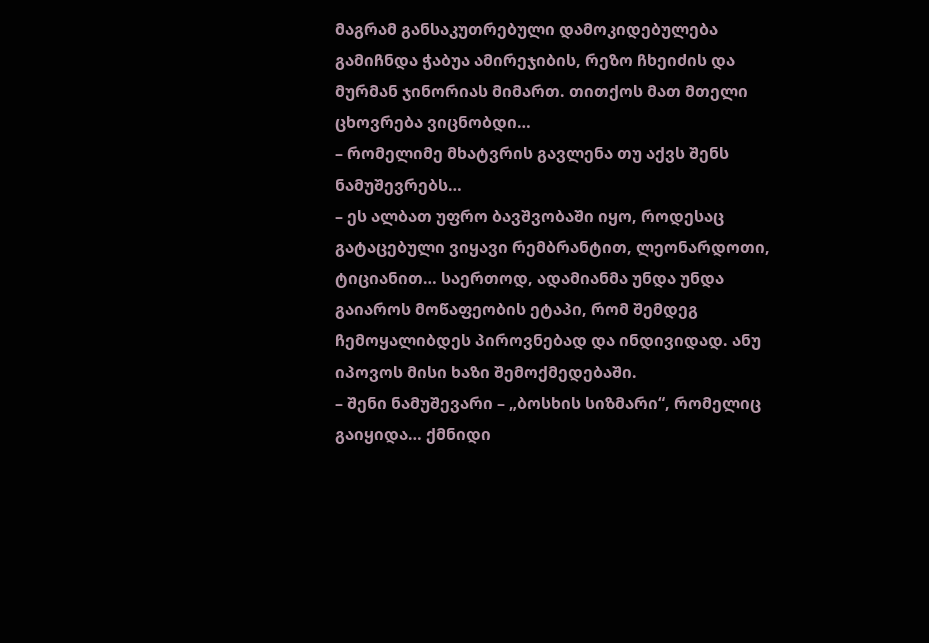მაგრამ განსაკუთრებული დამოკიდებულება გამიჩნდა ჭაბუა ამირეჯიბის, რეზო ჩხეიძის და მურმან ჯინორიას მიმართ. თითქოს მათ მთელი ცხოვრება ვიცნობდი…
– რომელიმე მხატვრის გავლენა თუ აქვს შენს ნამუშევრებს…
– ეს ალბათ უფრო ბავშვობაში იყო, როდესაც გატაცებული ვიყავი რემბრანტით, ლეონარდოთი, ტიციანით… საერთოდ, ადამიანმა უნდა უნდა გაიაროს მოწაფეობის ეტაპი, რომ შემდეგ ჩემოყალიბდეს პიროვნებად და ინდივიდად. ანუ იპოვოს მისი ხაზი შემოქმედებაში.
– შენი ნამუშევარი – „ბოსხის სიზმარი“, რომელიც გაიყიდა… ქმნიდი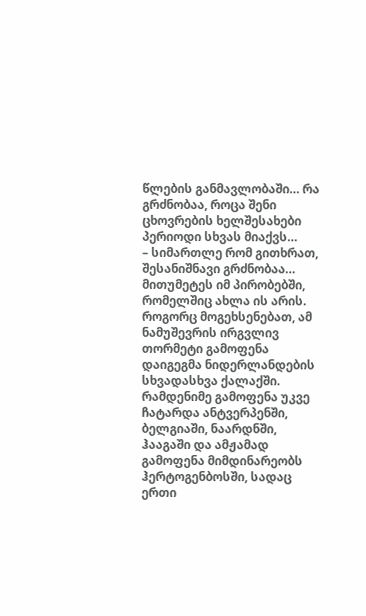წლების განმავლობაში… რა გრძნობაა, როცა შენი ცხოვრების ხელშესახები პერიოდი სხვას მიაქვს…
– სიმართლე რომ გითხრათ, შესანიშნავი გრძნობაა… მითუმეტეს იმ პირობებში, რომელშიც ახლა ის არის. როგორც მოგეხსენებათ, ამ ნამუშევრის ირგვლივ თორმეტი გამოფენა დაიგეგმა ნიდერლანდების სხვადასხვა ქალაქში. რამდენიმე გამოფენა უკვე ჩატარდა ანტვერპენში, ბელგიაში, ნაარდნში, ჰააგაში და ამჟამად გამოფენა მიმდინარეობს ჰერტოგენბოსში, სადაც ერთი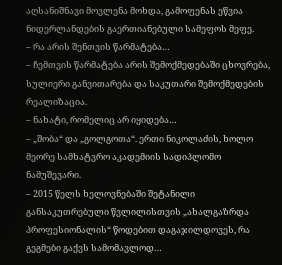აღსანიშნავი მოვლენა მოხდა, გამოფენას ეწვია ნიდერლანდების გაერთიანებული სამეფოს მეფე.
– რა არის შენთვის წარმატება…
– ჩემთვის წარმატება არის შემოქმედებაში ცხოვრება, სულიერი განვითარება და საკუთარი შემოქმედების რეალიზაცია.
– ნახატი, რომელიც არ იყიდება…
– „შობა“ და „გოლგოთა“. ერთი ნიკოლაძის, ხოლო მეორე სამხატვრო აკადემიის სადიპლომო ნამუშევარი.
– 2015 წელს ხელოვნებაში შეტანილი განსაკუთრებული წვლილისთვის „ახალგაზრდა პროფესიონალის“ წოდებით დაგაჯილდოვეს, რა გეგმები გაქვს სამომავლოდ…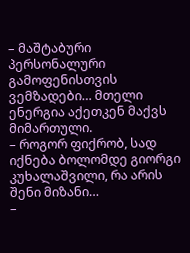– მაშტაბური პერსონალური გამოფენისთვის ვემზადები… მთელი ენერგია აქეთკენ მაქვს მიმართული.
– როგორ ფიქრობ, სად იქნება ბოლომდე გიორგი კუხალაშვილი, რა არის შენი მიზანი…
–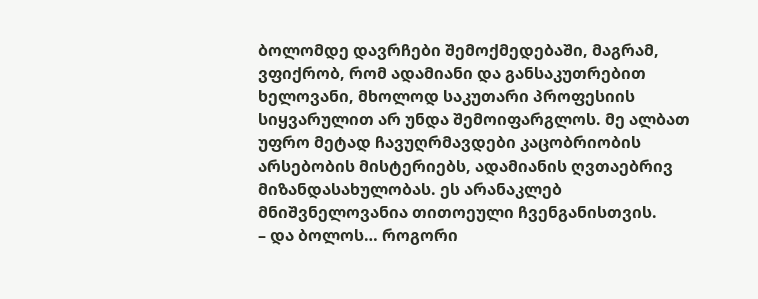ბოლომდე დავრჩები შემოქმედებაში, მაგრამ, ვფიქრობ, რომ ადამიანი და განსაკუთრებით ხელოვანი, მხოლოდ საკუთარი პროფესიის სიყვარულით არ უნდა შემოიფარგლოს. მე ალბათ უფრო მეტად ჩავუღრმავდები კაცობრიობის არსებობის მისტერიებს, ადამიანის ღვთაებრივ მიზანდასახულობას. ეს არანაკლებ მნიშვნელოვანია თითოეული ჩვენგანისთვის.
– და ბოლოს… როგორი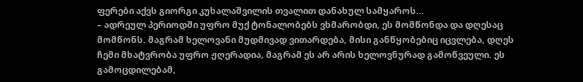ფერები აქვს გიორგი კუხალაშვილის თვალით დანახულ სამყაროს…
– ადრეულ პერიოდში უფრო მუქ ტონალობებს ვხმარობდი, ეს მომწონდა და დღესაც მომწონს. მაგრამ ხელოვანი მუდმივად ვითარდება, მისი განწყობებიც იცვლება, დღეს ჩემი მხატვრობა უფრო ჟღერადია, მაგრამ ეს არ არის ხელოვნურად გამოწვეული. ეს გამოცდილებამ,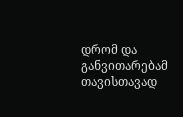დრომ და განვითარებამ თავისთავად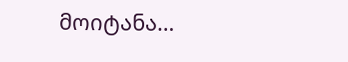მოიტანა…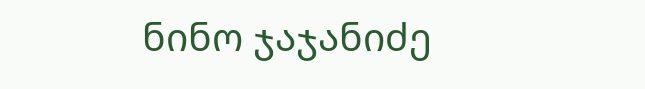ნინო ჯაჯანიძე